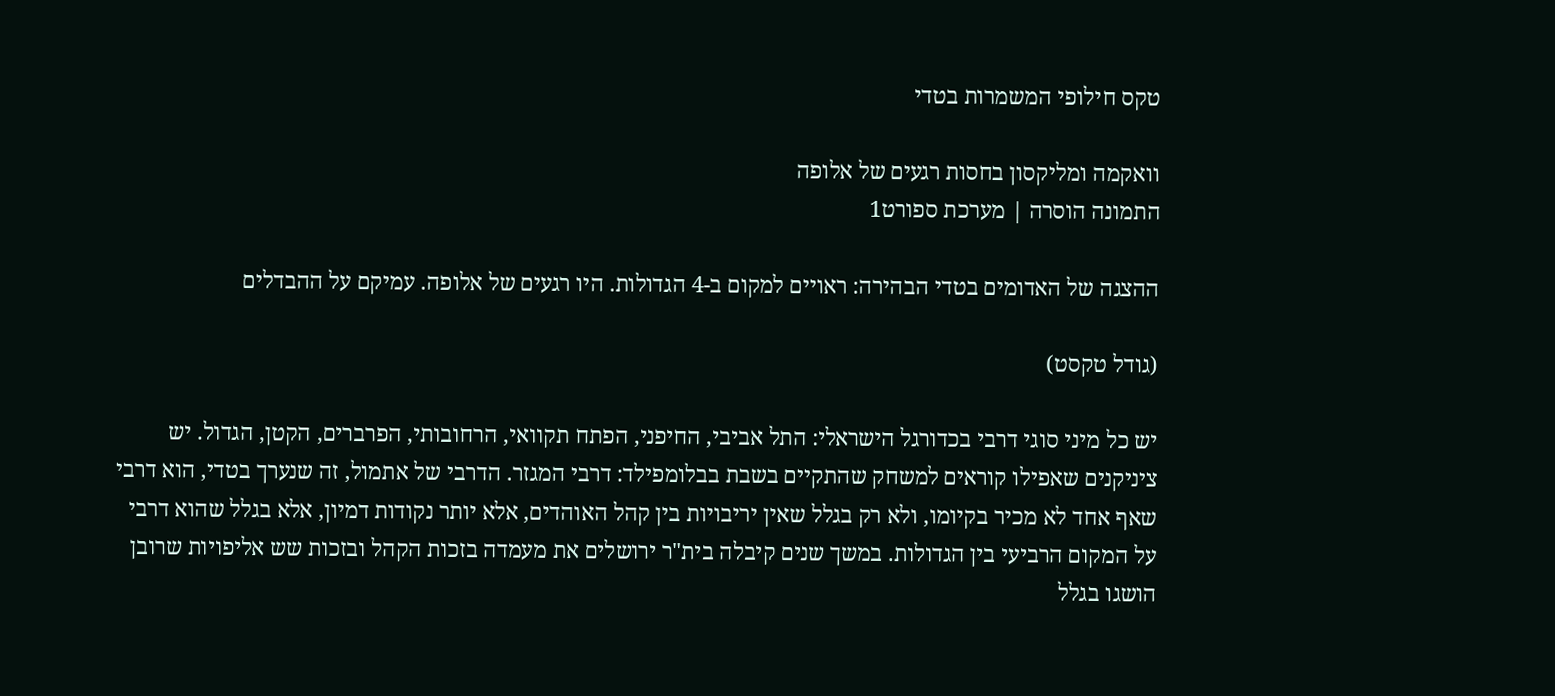טקס חילופי המשמרות בטדי

וואקמה ומליקסון בחסות רגעים של אלופה
התמונה הוסרה | מערכת ספורט1

ההצגה של האדומים בטדי הבהירה: ראויים למקום ב-4 הגדולות. היו רגעים של אלופה. עמיקם על ההבדלים

(גודל טקסט)

יש כל מיני סוגי דרבי בכדורגל הישראלי: התל אביבי, החיפני, הפתח תקוואי, הרחובותי, הפרברים, הקטן, הגדול. יש ציניקנים שאפילו קוראים למשחק שהתקיים בשבת בבלומפילד: דרבי המגזר. הדרבי של אתמול, זה שנערך בטדי, הוא דרבי שאף אחד לא מכיר בקיומו, ולא רק בגלל שאין יריבויות בין קהל האוהדים, אלא יותר נקודות דמיון, אלא בגלל שהוא דרבי על המקום הרביעי בין הגדולות. במשך שנים קיבלה בית"ר ירושלים את מעמדה בזכות הקהל ובזכות שש אליפויות שרובן הושגו בגלל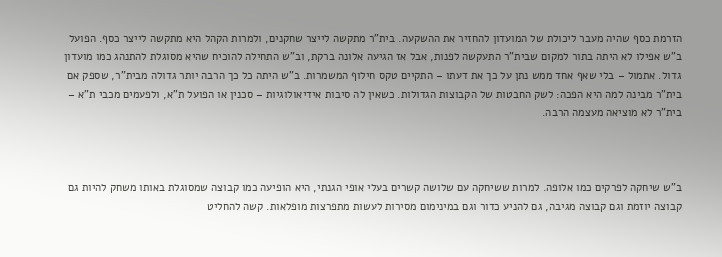הזרמת כסף שהיה מעבר ליכולת של המועדון להחזיר את ההשקעה. בית"ר מתקשה לייצר שחקנים, ולמרות הקהל היא מתקשה לייצר כסף. הפועל ב"ש אפילו לא היתה בתור למקום שבית"ר התעקשה לפנות, אבל אז הגיעה אלונה ברקת, וב"ש התחילה להוכיח שהיא מסוגלת להתנהג כמו מועדון גדול. אתמול – בלי שאף אחד ממש נתן על כך את דעתו – התקיים טקס חילוף המשמרות. ב"ש היתה כל כך הרבה יותר גדולה מבית"ר, שספק אם בית"ר מבינה למה היא הפכה: לשק החבטות של הקבוצות הגדולות. כשאין לה סיבות אידיאולוגיות – סכנין או הפועל ת"א, ולפעמים מכבי ת"א – בית"ר לא מוציאה מעצמה הרבה.



ב"ש שיחקה לפרקים כמו אלופה. למרות ששיחקה עם שלושה קשרים בעלי אופי הגנתי, היא הופיעה כמו קבוצה שמסוגלת באותו משחק להיות גם קבוצה יוזמת וגם קבוצה מגיבה, גם להניע כדור וגם במינימום מסירות לעשות מתפרצות מופלאות. קשה להחליט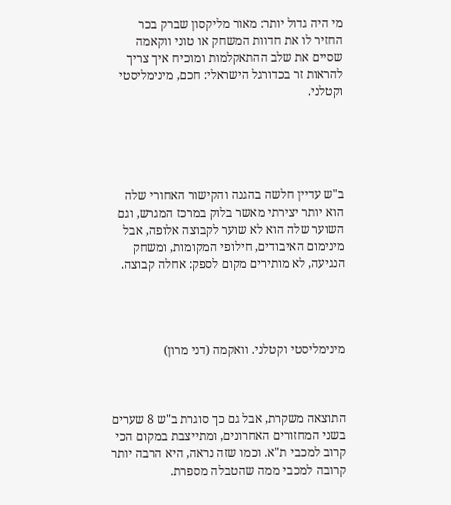מי היה גדול יותר: מאור מליקסון שברק בכר החזיר לו את חדוות המשחק או טוני ווקאמה שסיים את שלב ההתאקלמות ומוכיח איך צריך להראות זר בכדורגל הישראלי: חכם, מינימליסטי וקטלני.





ב"ש עדיין חלשה בהגנה והקישור האחורי שלה הוא יותר יצירתי מאשר בלוק במרכז המגרש, וגם השוער שלה הוא לא שוער לקבוצה אלופה, אבל מינימום האיבודים, חילופי המקומות, ומשחק הנגיעה, לא מותירים מקום לספק: אחלה קבוצה.




מינימליסטי וקטלני. וואקמה (דני מרון)



התוצאה משקרת, אבל גם כך סוגרת ב"ש 8 שערים בשני המחזורים האחרונים, ומתייצבת במקום הכי קרוב למכבי ת"א. וכמו שזה נראה, היא הרבה יותר קרובה למכבי ממה שהטבלה מספרת.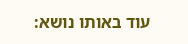עוד באותו נושא: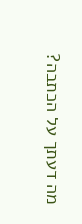מה דעתך על הכתבה?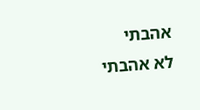אהבתי
לא אהבתי